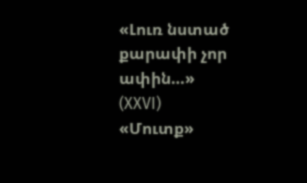«Լուռ նստած քարափի չոր ափին…»
(XXVI)
«Մուտք»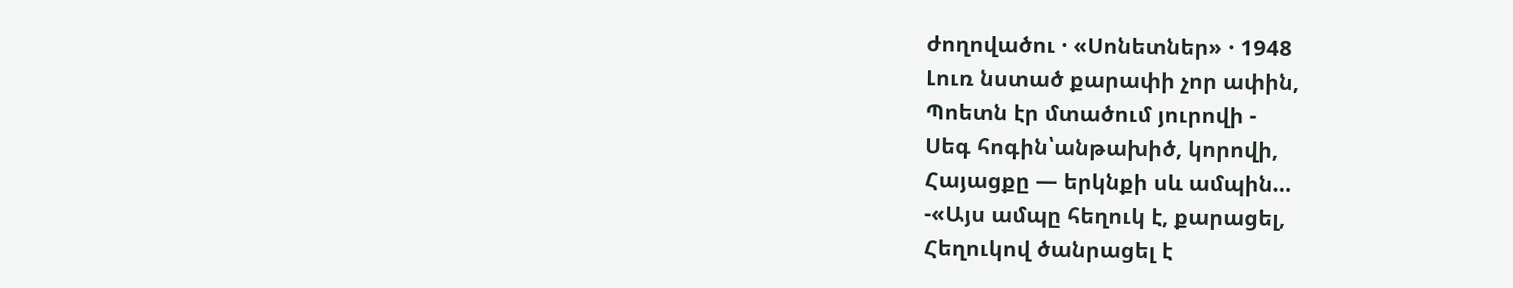ժողովածու · «Սոնետներ» · 1948
Լուռ նստած քարափի չոր ափին,
Պոետն էր մտածում յուրովի -
Սեգ հոգին՝անթախիծ, կորովի,
Հայացքը — երկնքի սև ամպին…
-«Այս ամպը հեղուկ է, քարացել,
Հեղուկով ծանրացել է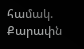համակ.
Քարափն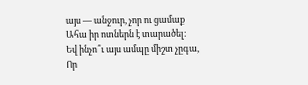այս — անջուր, չոր ու ցամաք
Ահա իր ոտներն է տարածել։
Եվ ինչո՞ւ այս ամպը միշտ չըգա,
Որ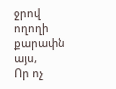ջրով ողողի քարափն այս,
Որ ոչ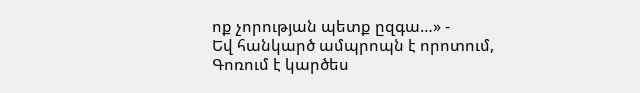ոք չորության պետք ըզգա…» -
Եվ հանկարծ ամպրոպն է որոտում,
Գոռում է կարծես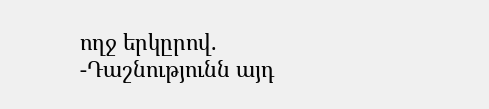ողջ երկըրով.
-Դաշնությունն այդ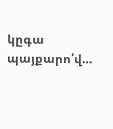կըգա պայքարո՛վ…